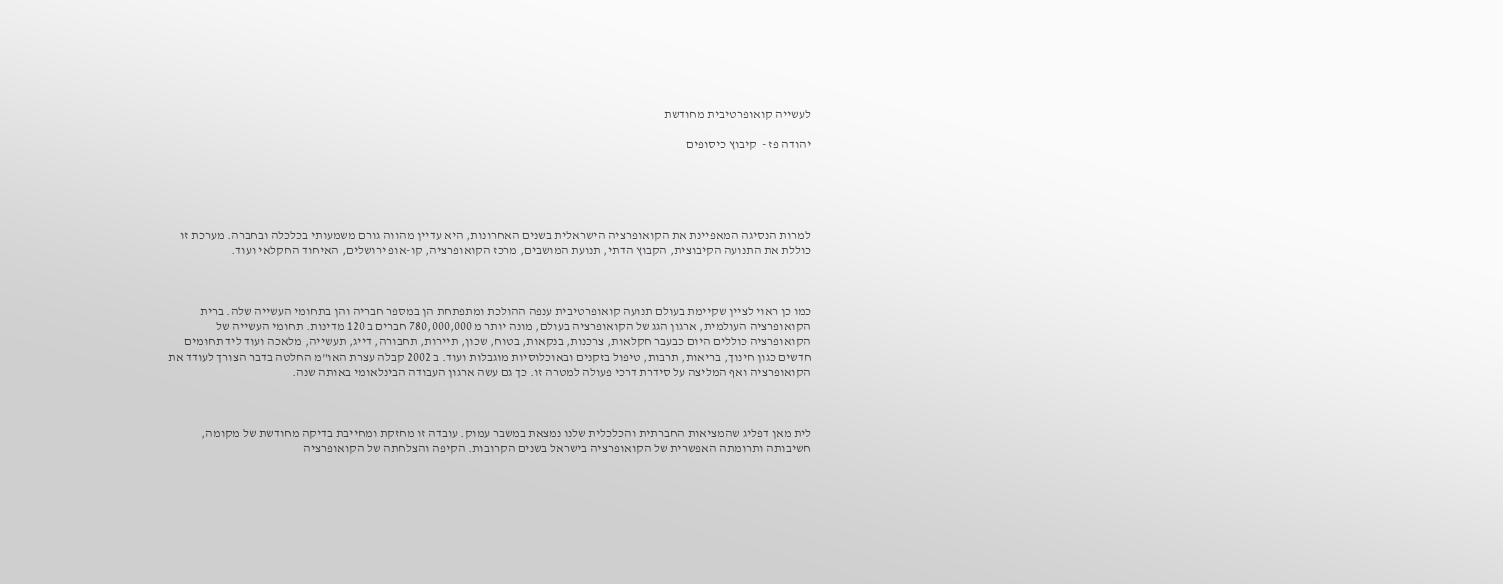לעשייה קואופרטיבית מחודשת

יהודה פז -  קיבוץ כיסופים





למרות הנסיגה המאפיינת את הקואופרציה הישראלית בשנים האחרונות, היא עדיין מהווה גורם משמעותי בכלכלה ובחברה. מערכת זו כוללת את התנועה הקיבוצית, הקבוץ הדתי, תנועת המושבים, מרכז הקואופרציה, קו-אופ ירושלים, האיחוד החקלאי ועוד.



כמו כן ראוי לציין שקיימת בעולם תנועה קואופרטיבית ענפה ההולכת ומתפתחת הן במספר חבריה והן בתחומי העשייה שלה. ברית הקואופרציה העולמית, ארגון הגג של הקואופרציה בעולם, מונה יותר מ 780,000,000 חברים ב 120 מדינות. תחומי העשייה של הקואופרציה כוללים היום כבעבר חקלאות, צרכנות, בנקאות, בטוח, שכון, תיירות, תחבורה, דייג, תעשייה, מלאכה ועוד ליד תחומים חדשים כגון חינוך, בריאות, תרבות, טיפול בזקנים ובאוכלוסיות מוגבלות ועוד. ב 2002 קבלה עצרת האו"מ החלטה בדבר הצורך לעודד את הקואופרציה ואף המליצה על סידרת דרכי פעולה למטרה זו. כך גם עשה ארגון העבודה הבינלאומי באותה שנה.



לית מאן דפליג שהמציאות החברתית והכלכלית שלנו נמצאת במשבר עמוק. עובדה זו מחזקת ומחייבת בדיקה מחודשת של מקומה, חשיבותה ותרומתה האפשרית של הקואופרציה בישראל בשנים הקרובות. הקיפה והצלחתה של הקואופרציה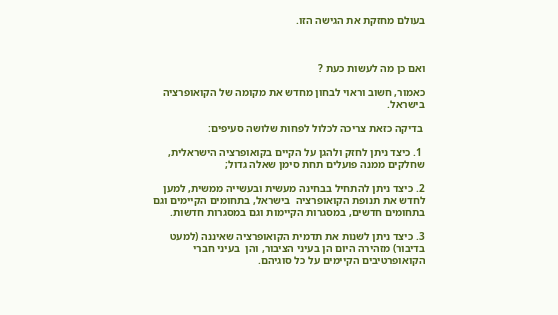בעולם מחזקת את הגישה הזו.



ואם כן מה לעשות כעת ?

כאמור, חשוב וראוי לבחון מחדש את מקומה של הקואופרציה בישראל.

 בדיקה כזאת צריכה לכלול לפחות שלושה סעיפים:

 1. כיצד ניתן לחזק ולהגן על הקיים בקואופרציה הישראלית, שחלקים ממנה פועלים תחת סימן שאלה גדול;

2. כיצד ניתן להתחיל בבחינה מעשית ובעשייה ממשית, למען לחדש את תנופת הקואופרציה  בישראל, בתחומים הקיימים וגם בתחומים חדשים, במסגרות הקיימות וגם במסגרות חדשות.

3. כיצד ניתן לשנות את תדמית הקואופרציה שאיננה (למעט בדיבור) מזהירה היום הן בעיני הציבור, והן  בעיני חברי הקואופרטיבים הקיימים על כל סוגיהם.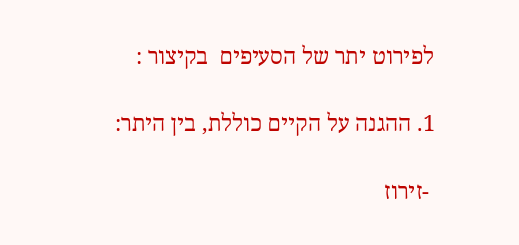לפירוט יתר של הסעיפים  בקיצור :

1. ההגנה על הקיים כוללת, בין היתר:

 -זירוז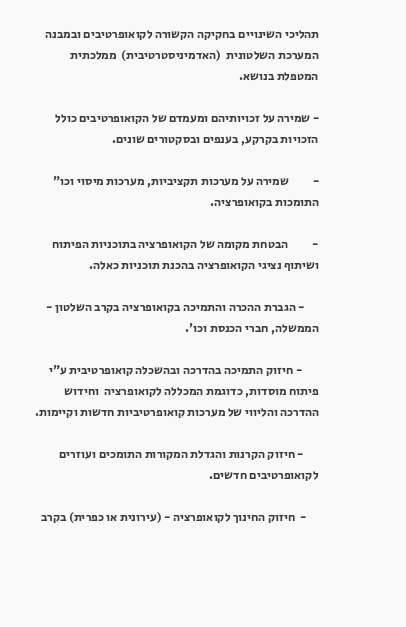תהליכי השינויים בחקיקה הקשורה לקואופרטיבים ובמבנה המערכת השלטונית  (האדמיניסטרטיבית)  ממלכתית המטפלת בנושא.

- שמירה על זכויותיהם ומעמדם של הקואופרטיבים כולל הזכויות בקרקע, בענפים ובסקטורים שונים.

-          שמירה על מערכות תקציביות, מערכות מיסוי וכו" התומכות בקואופרציה.

-          הבטחת מקומה של הקואופרציה בתוכניות הפיתוח  ושיתוף נציגי הקואופרציה בהכנת תוכניות כאלה.

      - הגברת ההכרה והתמיכה בקואופרציה בקרב השלטון - הממשלה, חברי הכנסת וכו'.

       - חיזוק התמיכה בהדרכה ובהשכלה קואופרטיבית ע"י פיתוח מוסדות, כדוגמת המכללה לקואופרציה  וחידוש ההדרכה והליווי של מערכות קואופרטיביות חדשות וקיימות.

      - חיזוק הקרנות והגדלת המקורות התומכים ועוזרים לקואופרטיבים חדשים.

     -  חיזוק החינוך לקואופרציה - (עירונית או כפרית) בקרב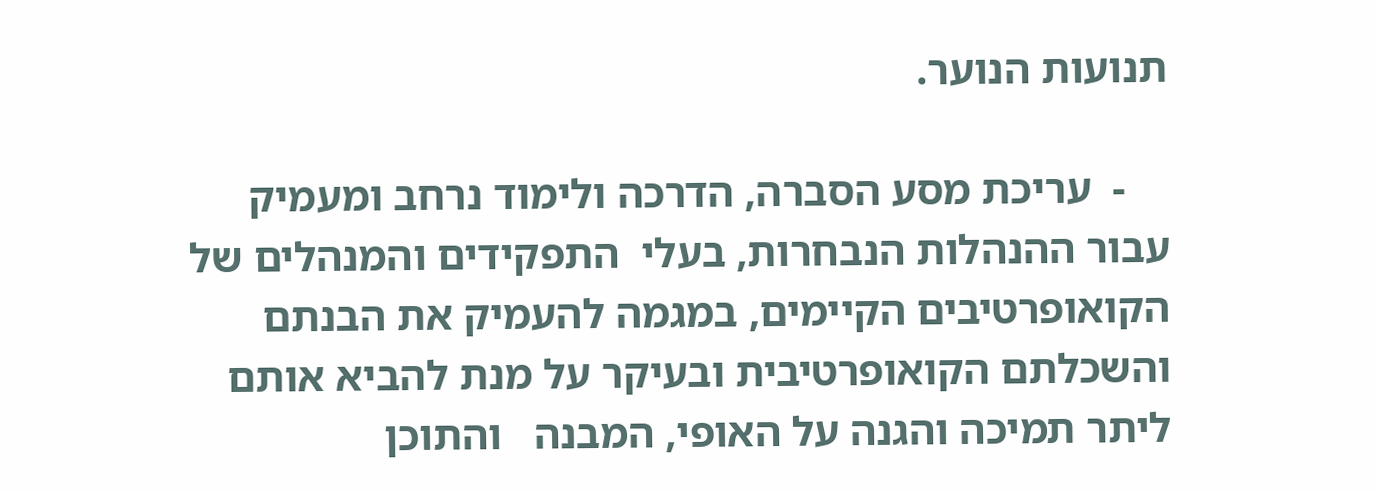תנועות הנוער.

    -  עריכת מסע הסברה, הדרכה ולימוד נרחב ומעמיק עבור ההנהלות הנבחרות, בעלי  התפקידים והמנהלים של הקואופרטיבים הקיימים, במגמה להעמיק את הבנתם והשכלתם הקואופרטיבית ובעיקר על מנת להביא אותם ליתר תמיכה והגנה על האופי, המבנה   והתוכן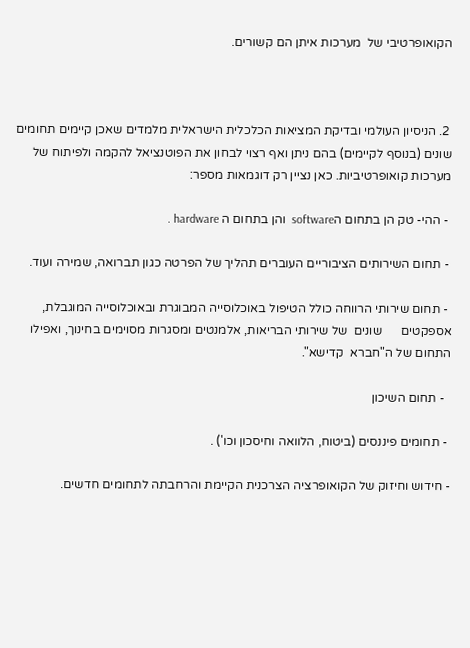הקואופרטיבי של  מערכות איתן הם קשורים.



 2. הניסיון העולמי ובדיקת המציאות הכלכלית הישראלית מלמדים שאכן קיימים תחומים שונים (בנוסף לקיימים) בהם ניתן ואף רצוי לבחון את הפוטנציאל להקמה ולפיתוח של מערכות קואופרטיביות. כאן נציין רק דוגמאות מספר:

 - ההי- טק הן בתחום הsoftware  והן בתחום ה hardware .

 - תחום השירותים הציבוריים העוברים תהליך של הפרטה כגון תברואה, שמירה ועוד.

 - תחום שירותי הרווחה כולל הטיפול באוכלוסייה המבוגרת ובאוכלוסייה המוגבלת, אספקטים      שונים  של שירותי הבריאות, אלמנטים ומסגרות מסוימים בחינוך, ואפילו התחום של ה"חברא  קדישא".

  - תחום השיכון

 - תחומים פיננסים (ביטוח, הלוואה וחיסכון וכו') .

- חידוש וחיזוק של הקואופרציה הצרכנית הקיימת והרחבתה לתחומים חדשים.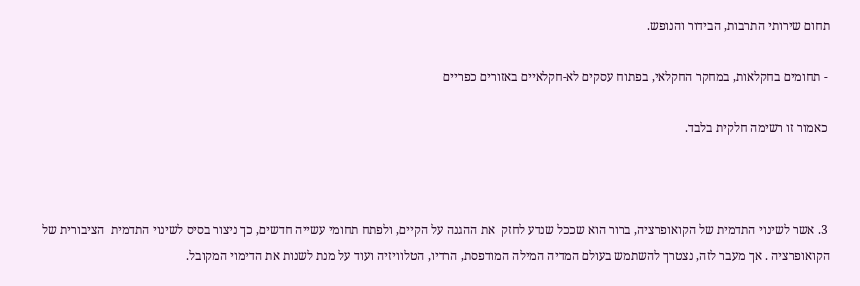תחום שירותי התרבות, הבידור והנופש.

 - תחומים בחקלאות, במחקר החקלאי, בפתוח עסקים לא-חקלאיים באזורים כפריים

 כאמור זו רשימה חלקית בלבד.



 3. אשר לשינוי התדמית של הקואופרציה, ברור הוא שככל שנדע לחזק  את ההגנה על הקיים, ולפתח תחומי עשייה חדשים, כך ניצור בסיס לשינוי התדמית  הציבורית של הקואופרציה . אך מעבר לזה, נצטרך להשתמש בעולם המדיה המילה המודפסת, הרדיו, הטלוויזיה ועוד על מנת לשנות את הדימוי המקובל.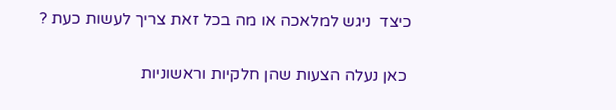כיצד  ניגש למלאכה או מה בכל זאת צריך לעשות כעת ?

 כאן נעלה הצעות שהן חלקיות וראשוניות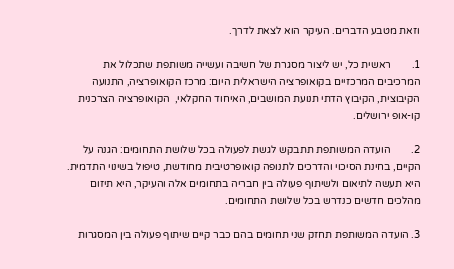וזאת מטבע הדברים. העיקר הוא לצאת לדרך.

1.        ראשית כל, יש ליצור מסגרת של חשיבה ועשייה משותפת שתכלול את המרכיבים המרכזיים בקואופרציה הישראלית היום: מרכז הקואופרציה, התנועה הקיבוצית, הקיבוץ הדתי תנועת המושבים, האיחוד החקלאי,  הקואופרציה הצרכנית קו-אופ ירושלים.

2.        הועדה המשותפת תתבקש לגשת לפעולה בכל שלושת התחומים: הגנה על הקיים, בחינת הסיכוי והדרכים לתנופה קואופרטיבית מחודשת, טיפול בשינוי התדמית. היא תעשה לתיאום ולשיתוף פעולה בין חבריה בתחומים אלה והעיקר, היא תיזום מהלכים חדשים כנדרש בכל שלושת התחומים.

3. הועדה המשותפת תחזק שני תחומים בהם כבר קיים שיתוף פעולה בין המסגרות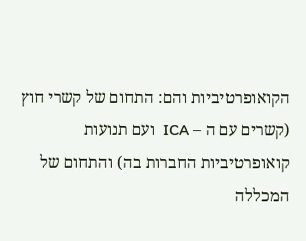הקואופרטיביות והם: התחום של קשרי חוץ (קשרים עם ה – ICA  ועם תנועות קואופרטיביות החברות בה) והתחום של המכללה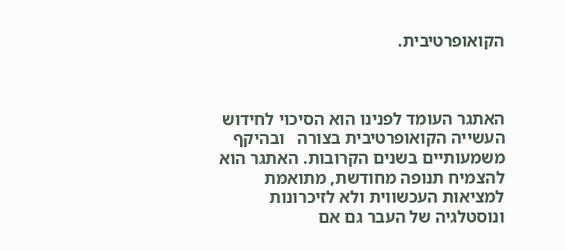הקואופרטיבית.



האתגר העומד לפנינו הוא הסיכוי לחידוש העשייה הקואופרטיבית בצורה   ובהיקף משמעותיים בשנים הקרובות. האתגר הוא להצמיח תנופה מחודשת, מתואמת   למציאות העכשווית ולא לזיכרונות ונוסטלגיה של העבר גם אם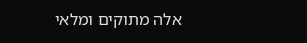אלה מתוקים ומלאי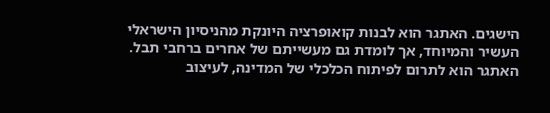הישגים. האתגר הוא לבנות קואופרציה היונקת מהניסיון הישראלי העשיר והמיוחד, אך לומדת גם מעשייתם של אחרים ברחבי תבל. האתגר הוא לתרום לפיתוח הכלכלי של המדינה, לעיצוב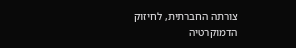צורתה החברתית, לחיזוק הדמוקרטיה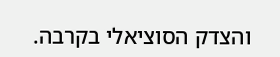והצדק הסוציאלי בקרבה.